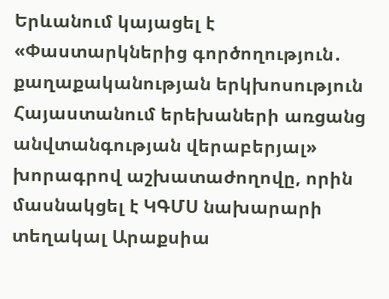Երևանում կայացել է «Փաստարկներից գործողություն․ քաղաքականության երկխոսություն Հայաստանում երեխաների առցանց անվտանգության վերաբերյալ» խորագրով աշխատաժողովը, որին մասնակցել է ԿԳՄՍ նախարարի տեղակալ Արաքսիա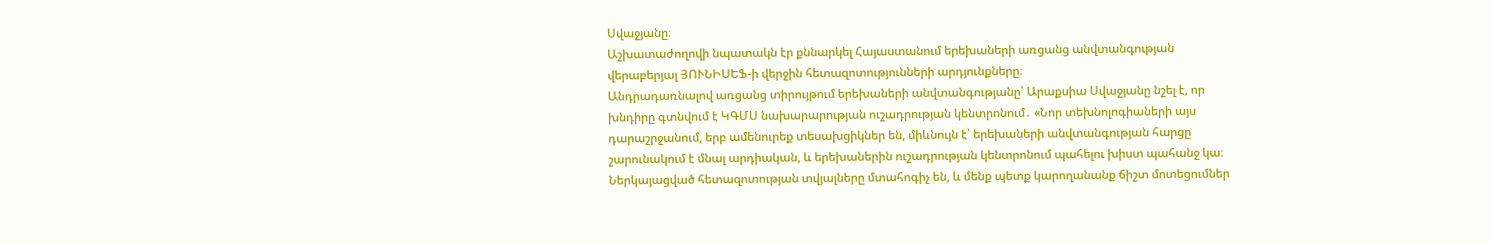Սվաջյանը։
Աշխատաժողովի նպատակն էր քննարկել Հայաստանում երեխաների առցանց անվտանգության վերաբերյալ ՅՈՒՆԻՍԵՖ-ի վերջին հետազոտությունների արդյունքները։
Անդրադառնալով առցանց տիրույթում երեխաների անվտանգությանը՝ Արաքսիա Սվաջյանը նշել է, որ խնդիրը գտնվում է ԿԳՄՍ նախարարության ուշադրության կենտրոնում․ «Նոր տեխնոլոգիաների այս դարաշրջանում, երբ ամենուրեք տեսախցիկներ են, միևնույն է՝ երեխաների անվտանգության հարցը շարունակում է մնալ արդիական, և երեխաներին ուշադրության կենտրոնում պահելու խիստ պահանջ կա։ Ներկայացված հետազոտության տվյալները մտահոգիչ են, և մենք պետք կարողանանք ճիշտ մոտեցումներ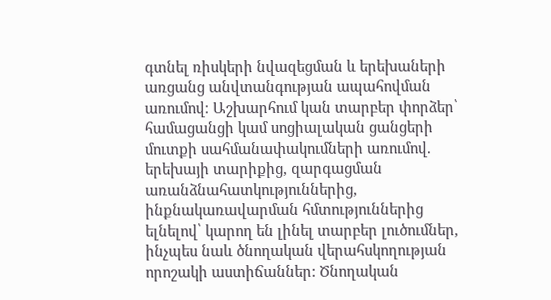գտնել ռիսկերի նվազեցման և երեխաների առցանց անվտանգության ապահովման առումով։ Աշխարհում կան տարբեր փորձեր՝ համացանցի կամ սոցիալական ցանցերի մուտքի սահմանափակումների առումով. երեխայի տարիքից, զարգացման առանձնահատկություններից, ինքնակառավարման հմտություններից ելնելով՝ կարող են լինել տարբեր լուծումներ, ինչպես նաև ծնողական վերահսկողության որոշակի աստիճաններ: Ծնողական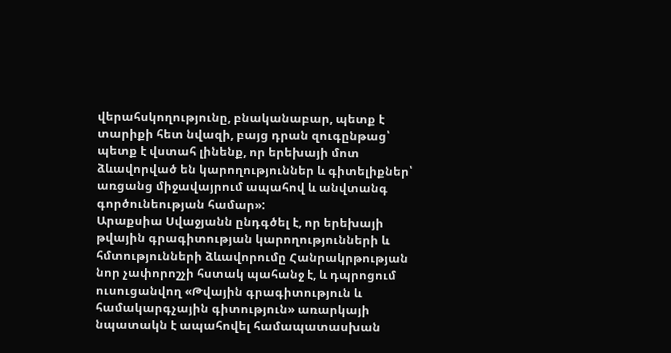վերահսկողությունը, բնականաբար, պետք է տարիքի հետ նվազի, բայց դրան զուգընթաց՝ պետք է վստահ լինենք, որ երեխայի մոտ ձևավորված են կարողություններ և գիտելիքներ՝ առցանց միջավայրում ապահով և անվտանգ գործունեության համար»:
Արաքսիա Սվաջյանն ընդգծել է, որ երեխայի թվային գրագիտության կարողությունների և հմտությունների ձևավորումը Հանրակրթության նոր չափորոշչի հստակ պահանջ է, և դպրոցում ուսուցանվող «Թվային գրագիտություն և համակարգչային գիտություն» առարկայի նպատակն է ապահովել համապատասխան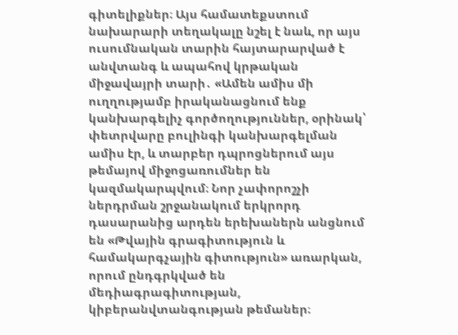գիտելիքներ։ Այս համատեքստում նախարարի տեղակալը նշել է նաև, որ այս ուսումնական տարին հայտարարված է անվտանգ և ապահով կրթական միջավայրի տարի․ «Ամեն ամիս մի ուղղությամբ իրականացնում ենք կանխարգելիչ գործողություններ, օրինակ՝ փետրվարը բուլինգի կանխարգելման ամիս էր, և տարբեր դպրոցներում այս թեմայով միջոցառումներ են կազմակարպվում։ Նոր չափորոշչի ներդրման շրջանակում երկրորդ դասարանից արդեն երեխաներն անցնում են «Թվային գրագիտություն և համակարգչային գիտություն» առարկան, որում ընդգրկված են մեդիագրագիտության, կիբերանվտանգության թեմաներ։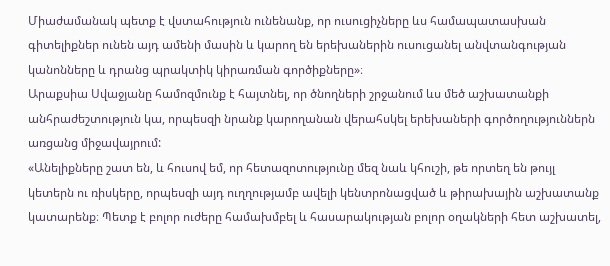Միաժամանակ պետք է վստահություն ունենանք, որ ուսուցիչները ևս համապատասխան գիտելիքներ ունեն այդ ամենի մասին և կարող են երեխաներին ուսուցանել անվտանգության կանոնները և դրանց պրակտիկ կիրառման գործիքները»։
Արաքսիա Սվաջյանը համոզմունք է հայտնել, որ ծնողների շրջանում ևս մեծ աշխատանքի անհրաժեշտություն կա, որպեսզի նրանք կարողանան վերահսկել երեխաների գործողություններն առցանց միջավայրում:
«Անելիքները շատ են, և հուսով եմ, որ հետազոտությունը մեզ նաև կհուշի, թե որտեղ են թույլ կետերն ու ռիսկերը, որպեսզի այդ ուղղությամբ ավելի կենտրոնացված և թիրախային աշխատանք կատարենք։ Պետք է բոլոր ուժերը համախմբել և հասարակության բոլոր օղակների հետ աշխատել,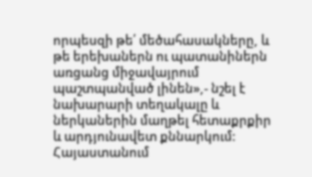որպեսզի թե՛ մեծահասակները, և թե երեխաներն ու պատանիներն առցանց միջավայրում պաշտպանված լինեն»,- նշել է նախարարի տեղակալը և ներկաներին մաղթել հետաքրքիր և արդյունավետ քննարկում:
Հայաստանում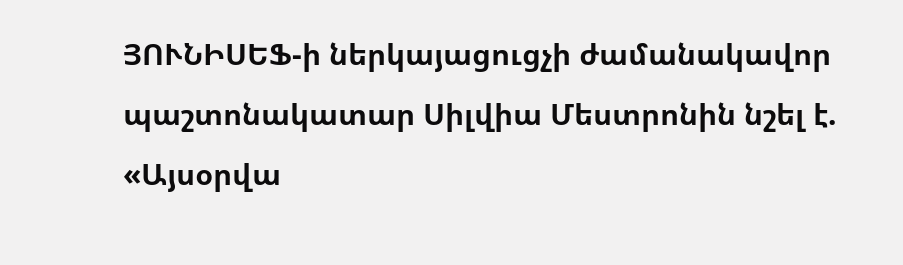ՅՈՒՆԻՍԵՖ-ի ներկայացուցչի ժամանակավոր պաշտոնակատար Սիլվիա Մեստրոնին նշել է. «Այսօրվա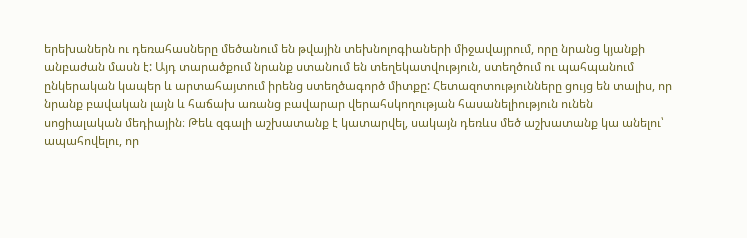երեխաներն ու դեռահասները մեծանում են թվային տեխնոլոգիաների միջավայրում, որը նրանց կյանքի անբաժան մասն է: Այդ տարածքում նրանք ստանում են տեղեկատվություն, ստեղծում ու պահպանում ընկերական կապեր և արտահայտում իրենց ստեղծագործ միտքը: Հետազոտությունները ցույց են տալիս, որ նրանք բավական լայն և հաճախ առանց բավարար վերահսկողության հասանելիություն ունեն սոցիալական մեդիային։ Թեև զգալի աշխատանք է կատարվել, սակայն դեռևս մեծ աշխատանք կա անելու՝ ապահովելու, որ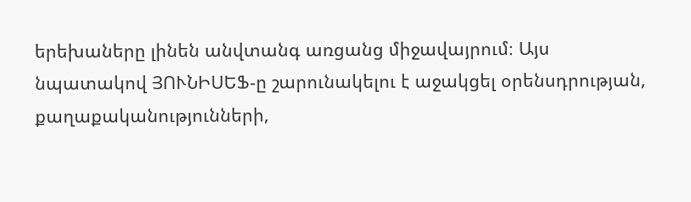երեխաները լինեն անվտանգ առցանց միջավայրում։ Այս նպատակով ՅՈՒՆԻՍԵՖ-ը շարունակելու է աջակցել օրենսդրության, քաղաքականությունների,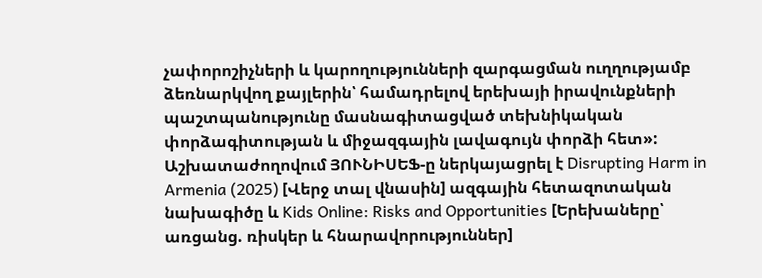չափորոշիչների և կարողությունների զարգացման ուղղությամբ ձեռնարկվող քայլերին՝ համադրելով երեխայի իրավունքների պաշտպանությունը մասնագիտացված տեխնիկական փորձագիտության և միջազգային լավագույն փորձի հետ»:
Աշխատաժողովում ՅՈՒՆԻՍԵՖ-ը ներկայացրել է Disrupting Harm in Armenia (2025) [Վերջ տալ վնասին] ազգային հետազոտական նախագիծը և Kids Online: Risks and Opportunities [Երեխաները՝ առցանց. ռիսկեր և հնարավորություններ]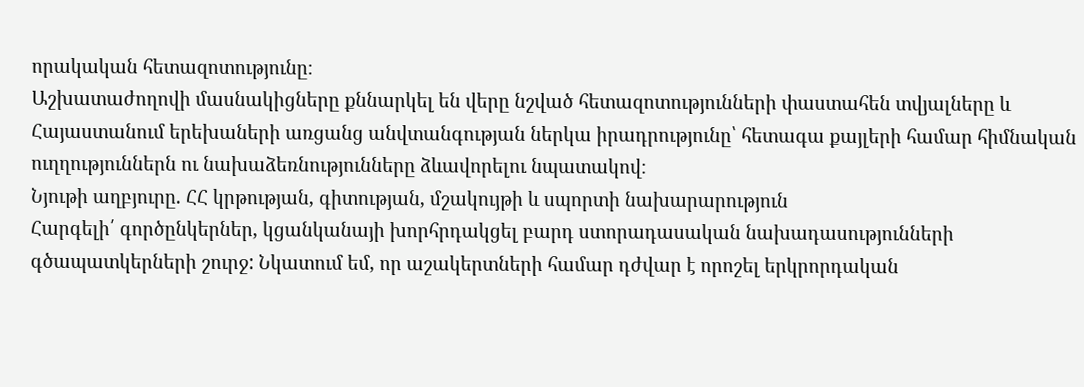որակական հետազոտությունը։
Աշխատաժողովի մասնակիցները քննարկել են վերը նշված հետազոտությունների փաստահեն տվյալները և Հայաստանում երեխաների առցանց անվտանգության ներկա իրադրությունը՝ հետագա քայլերի համար հիմնական ուղղություններն ու նախաձեռնությունները ձևավորելու նպատակով։
Նյութի աղբյուրը. ՀՀ կրթության, գիտության, մշակույթի և սպորտի նախարարություն
Հարգելի՛ գործընկերներ, կցանկանայի խորհրդակցել բարդ ստորադասական նախադասությունների գծապատկերների շուրջ: Նկատում եմ, որ աշակերտների համար դժվար է որոշել երկրորդական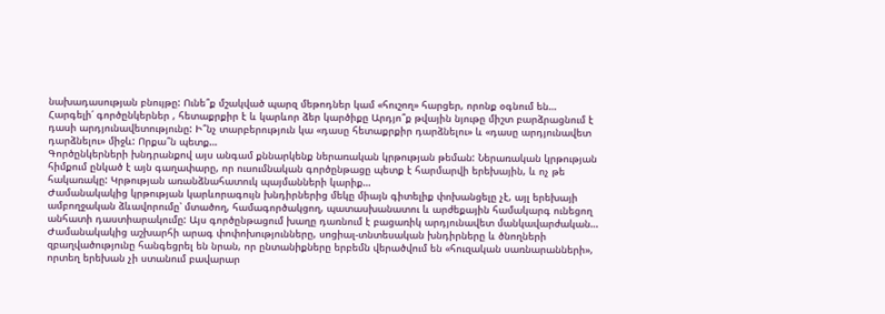նախադասության բնույթը: Ունե՞ք մշակված պարզ մեթոդներ կամ «հուշող» հարցեր, որոնք օգնում են…
Հարգելի՛ գործընկերներ , հետաքրքիր է և կարևոր ձեր կարծիքը Արդյո՞ք թվային նյութը միշտ բարձրացնում է դասի արդյունավետությունը: Ի՞նչ տարբերություն կա «դասը հետաքրքիր դարձնելու» և «դասը արդյունավետ դարձնելու» միջև: Որքա՞ն պետք…
Գործընկերների խնդրանքով այս անգամ քննարկենք ներառական կրթության թեման: Ներառական կրթության հիմքում ընկած է այն գաղափարը, որ ուսումնական գործընթացը պետք է հարմարվի երեխային, և ոչ թե հակառակը: Կրթության առանձնահատուկ պայմանների կարիք…
Ժամանակակից կրթության կարևորագույն խնդիրներից մեկը միայն գիտելիք փոխանցելը չէ, այլ երեխայի ամբողջական ձևավորումը՝ մտածող, համագործակցող, պատասխանատու և արժեքային համակարգ ունեցող անհատի դաստիարակումը: Այս գործընթացում խաղը դառնում է բացառիկ արդյունավետ մանկավարժական…
Ժամանակակից աշխարհի արագ փոփոխությունները, սոցիալ-տնտեսական խնդիրները և ծնողների զբաղվածությունը հանգեցրել են նրան, որ ընտանիքները երբեմն վերածվում են «հուզական սառնարանների», որտեղ երեխան չի ստանում բավարար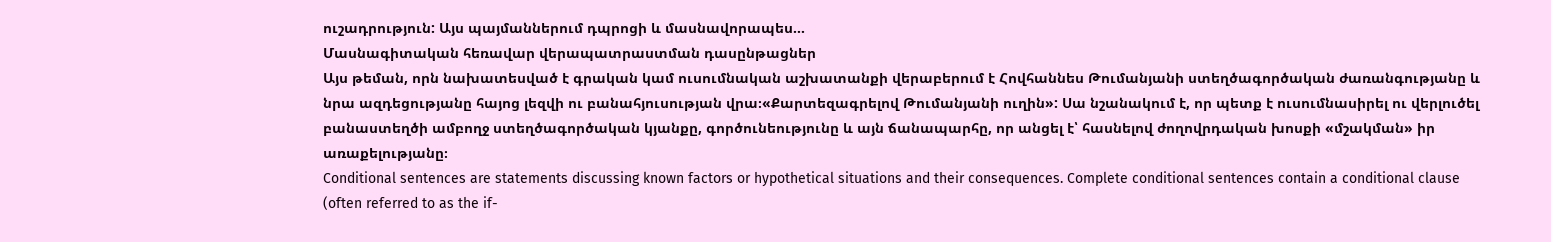ուշադրություն: Այս պայմաններում դպրոցի և մասնավորապես…
Մասնագիտական հեռավար վերապատրաստման դասընթացներ
Այս թեման, որն նախատեսված է գրական կամ ուսումնական աշխատանքի վերաբերում է Հովհաննես Թումանյանի ստեղծագործական ժառանգությանը և նրա ազդեցությանը հայոց լեզվի ու բանահյուսության վրա։«Քարտեզագրելով Թումանյանի ուղին»: Սա նշանակում է, որ պետք է ուսումնասիրել ու վերլուծել բանաստեղծի ամբողջ ստեղծագործական կյանքը, գործունեությունը և այն ճանապարհը, որ անցել է՝ հասնելով ժողովրդական խոսքի «մշակման» իր առաքելությանը։
Conditional sentences are statements discussing known factors or hypothetical situations and their consequences. Complete conditional sentences contain a conditional clause (often referred to as the if-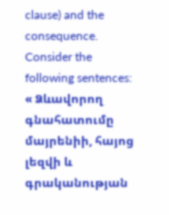clause) and the consequence. Consider the following sentences:
« Ձևավորող գնահատումը մայրենիի, հայոց լեզվի և գրականության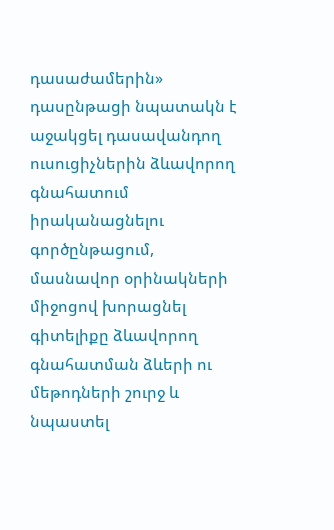դասաժամերին» դասընթացի նպատակն է աջակցել դասավանդող ուսուցիչներին ձևավորող գնահատում իրականացնելու գործընթացում, մասնավոր օրինակների միջոցով խորացնել գիտելիքը ձևավորող գնահատման ձևերի ու մեթոդների շուրջ և նպաստել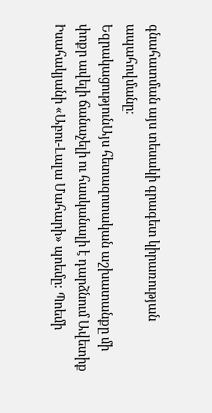գնահատման այս տեսակի գրագետ կիրառության ապահովմանը։
ԵզրակացությունԱյս հետազոտական աշխատանքը մի փոքր ավելի ճանաչելի ու հասկանալի է դարձնում Ավետիք Իսահակյանի «Աբու-Լալա Մահարի» պոեմը: Պոեմի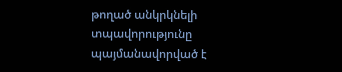թողած անկրկնելի տպավորությունը պայմանավորված է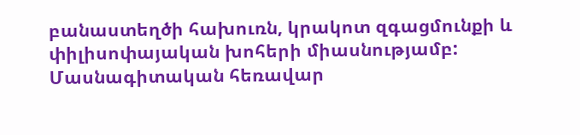բանաստեղծի հախուռն, կրակոտ զգացմունքի և փիլիսոփայական խոհերի միասնությամբ:
Մասնագիտական հեռավար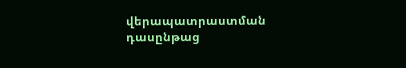վերապատրաստման դասընթաց